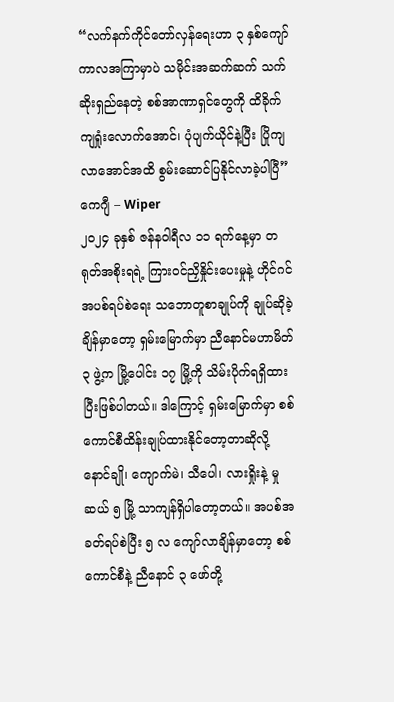“လက်နက်ကိုင်တော်လှန်ရေးဟာ ၃ နှစ်ကျော်ကာလအကြာမှာပဲ သမိုင်းအဆက်ဆက် သက်ဆိုးရှည်နေတဲ့ စစ်အာဏာရှင်တွေကို ထိခိုက်ကျရှုံးလောက်အောင်၊ ပုံပျက်ယိုင်နဲ့ပြီး ပြိုကျလာအောင်အထိ စွမ်းဆောင်ပြနိုင်လာခဲ့ပါပြီ”
ကေဂျီ – Wiper
၂၀၂၄ ခုနှစ် ဇန်နဝါရီလ ၁၁ ရက်နေ့မှာ တရုတ်အစိုးရရဲ့ ကြားဝင်ညှိနှိုင်းပေးမှုနဲ့ ဟိုင်ဂင်အပစ်ရပ်စဲရေး သဘောတူစာချုပ်ကို ချုပ်ဆိုခဲ့ချိန်မှာတော့ ရှမ်းမြောက်မှာ ညီနောင်မဟာမိတ် ၃ ဖွဲ့က မြို့ပေါင်း ၁၇ မြို့ကို သိမ်းပိုက်ရရှိထားပြီးဖြစ်ပါတယ်။ ဒါကြောင့် ရှမ်းမြောက်မှာ စစ်ကောင်စီထိန်းချုပ်ထားနိုင်တော့တာဆိုလို့ နောင်ချို၊ ကျောက်မဲ၊ သီပေါ၊ လားရှိုးနဲ့ မှုဆယ် ၅ မြို့ သာကျန်ရှိပါတော့တယ်။ အပစ်အခတ်ရပ်စဲပြီး ၅ လ ကျော်လာချိန်မှာတော့ စစ်ကောင်စီနဲ့ ညီနောင် ၃ ဖော်တို့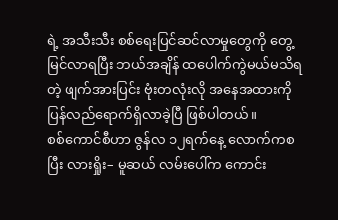ရဲ့ အသီးသီး စစ်ရေးပြင်ဆင်လာမှုတွေကို တွေ့မြင်လာရပြီး ဘယ်အချိန် ထပေါက်ကွဲမယ်မသိရတဲ့ ဖျက်အားပြင်း ဗုံးတလုံးလို အနေအထားကို ပြန်လည်ရောက်ရှိလာခဲ့ပြီ ဖြစ်ပါတယ်။
စစ်ကောင်စီဟာ ဇွန်လ ၁၂ရက်နေ့ လောက်ကစပြီး လားရှိုး– မူဆယ် လမ်းပေါ်က ကောင်း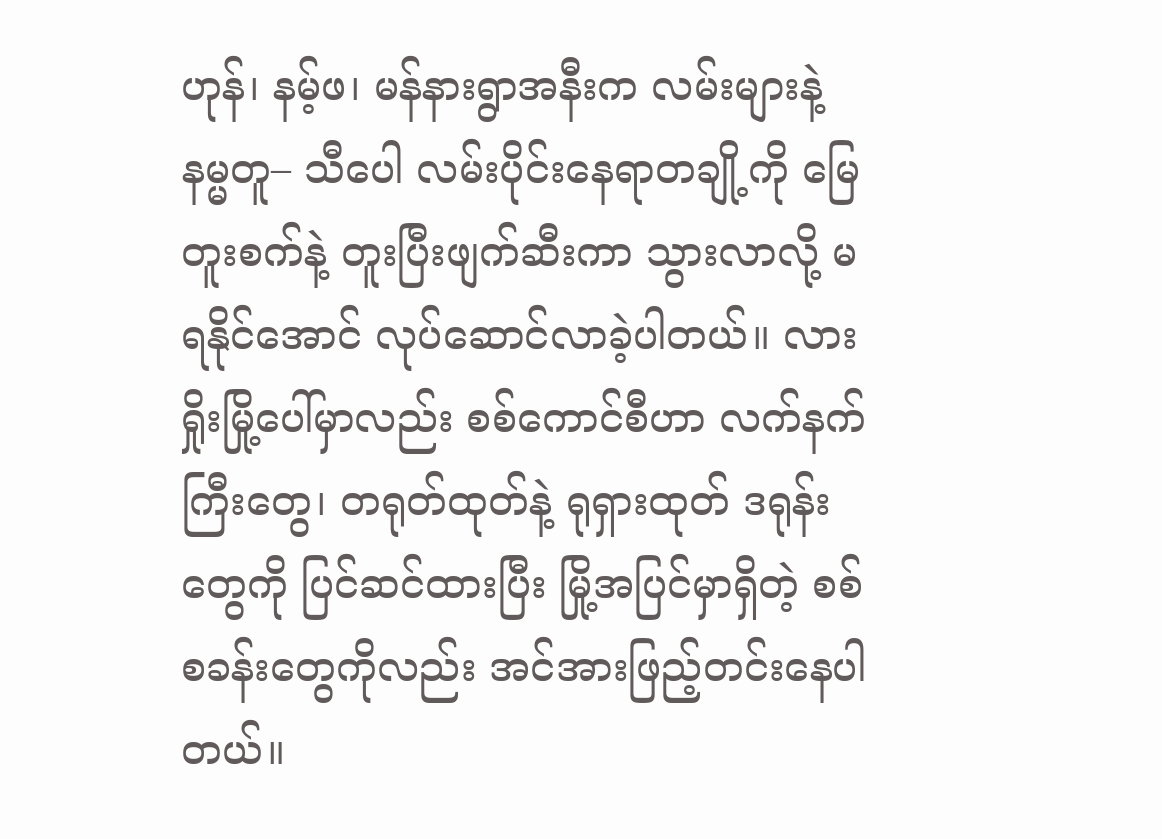ဟုန်၊ နမ့်ဖ၊ မန်နားရွာအနီးက လမ်းများနဲ့ နမ္မတူ– သီပေါ လမ်းပိုင်းနေရာတချို့ကို မြေတူးစက်နဲ့ တူးပြီးဖျက်ဆီးကာ သွားလာလို့ မရနိုင်အောင် လုပ်ဆောင်လာခဲ့ပါတယ်။ လားရှိုးမြို့ပေါ်မှာလည်း စစ်ကောင်စီဟာ လက်နက်ကြီးတွေ၊ တရုတ်ထုတ်နဲ့ ရုရှားထုတ် ဒရုန်းတွေကို ပြင်ဆင်ထားပြီး မြို့အပြင်မှာရှိတဲ့ စစ်စခန်းတွေကိုလည်း အင်အားဖြည့်တင်းနေပါတယ်။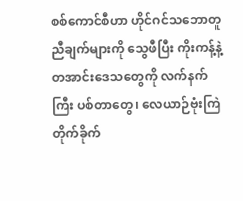စစ်ကောင်စီဟာ ဟိုင်ဂင်သဘောတူညီချက်များကို သွေဖီပြီး ကိုးကန့်နဲ့ တအာင်းဒေသတွေကို လက်နက်ကြီး ပစ်တာတွေ၊ လေယာဉ်ဗုံးကြဲတိုက်ခိုက်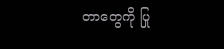တာတွေကို ပြု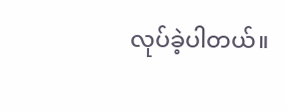လုပ်ခဲ့ပါတယ်။